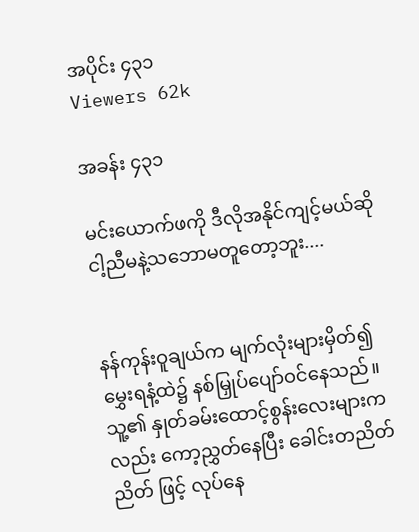အပိုင်း ၄၃၁
Viewers 62k

အခန်း ၄၃၁

မင်းယောက်ဖကို ဒီလိုအနိုင်ကျင့်မယ်ဆို ငါ့ညီမနဲ့သဘောမတူတော့ဘူး....


နန်ကုန်းဝူချယ်က မျက်လုံးများမှိတ်၍ မွှေးရနံ့ထဲ၌ နစ်မြှုပ်ပျော်ဝင်နေသည်။သူ့၏ နှုတ်ခမ်းထောင့်စွန်းလေးများကလည်း ကော့ညွှတ်နေပြီး ခေါင်းတညိတ်ညိတ် ဖြင့် လုပ်နေ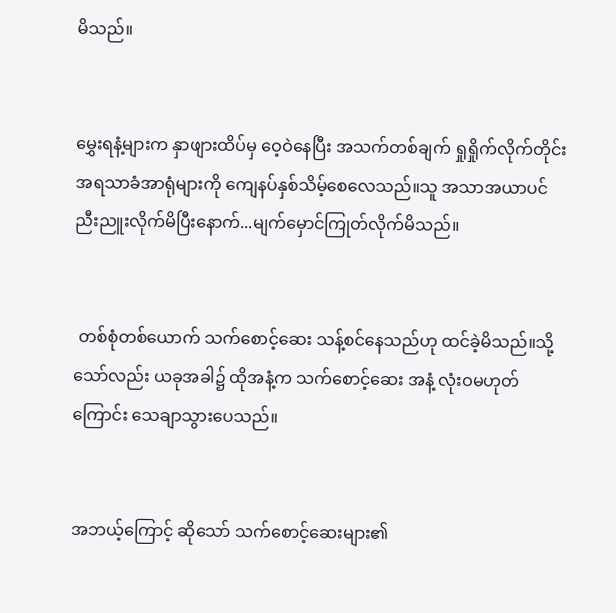မိသည်။


မွှေးရနံ့များက နှာဖျားထိပ်မှ ဝေ့ဝဲနေပြီး အသက်တစ်ချက် ရှုရှိုက်လိုက်တိုင်း အရသာခံအာရုံများကို ကျေနပ်နှစ်သိမ့်စေလေသည်။သူ အသာအယာပင် ညီးညူးလိုက်မိပြီးနောက်...မျက်မှောင်ကြုတ်လိုက်မိသည်။


 တစ်စုံတစ်ယောက် သက်စောင့်ဆေး သန့်စင်နေသည်ဟု ထင်ခဲ့မိသည်။သို့သော်လည်း ယခုအခါ၌ ထိုအနံ့က သက်စောင့်ဆေး အနံ့ လုံးဝမဟုတ်ကြောင်း သေချာသွားပေသည်။


အဘယ့်ကြောင့် ဆိုသော် သက်စောင့်ဆေးများ၏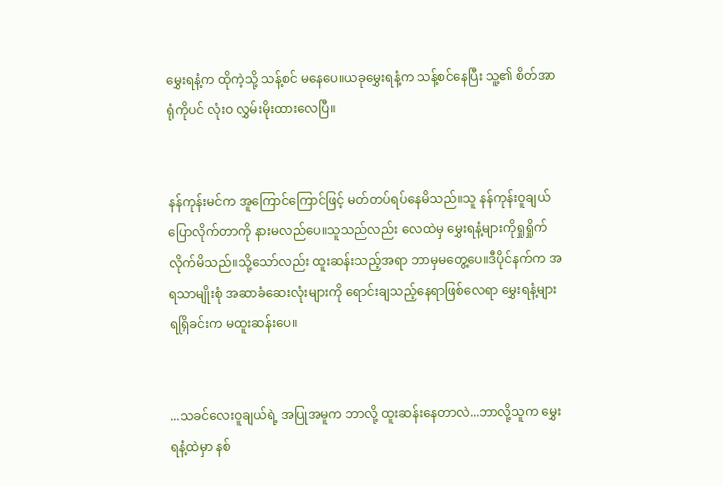မွှေးရနံ့က ထိုကဲ့သို့ သန့်စင် မနေပေ။ယခုမွှေးရနံ့က သန့်စင်နေပြီး သူ့၏ စိတ်အာရုံကိုပင် လုံးဝ လွှမ်းမိုးထားလေပြီ။


နန်ကုန်းမင်က အူကြောင်ကြောင်ဖြင့် မတ်တပ်ရပ်နေမိသည်။သူ နန်ကုန်းဝူချယ်ပြောလိုက်တာကို နားမလည်ပေ။သူသည်လည်း လေထဲမှ မွှေးရနံ့များကိုရှုရှိုက်လိုက်မိသည်။သို့သော်လည်း ထူးဆန်းသည့်အရာ ဘာမှမတွေ့ပေ။ဒီပိုင်နက်က အရသာမျိုးစုံ အဆာခံဆေးလုံးများကို ရောင်းချသည့်နေရာဖြစ်လေရာ မွှေးရနံ့များရရြှိခင်းက မထူးဆန်းပေ။


...သခင်လေးဝူချယ်ရဲ့ အပြုအမူက ဘာလို့ ထူးဆန်းနေတာလဲ...ဘာလို့သူက မွှေးရနံ့ထဲမှာ နစ်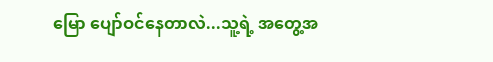မြော ပျော်ဝင်နေတာလဲ...သူ့ရဲ့ အတွေ့အ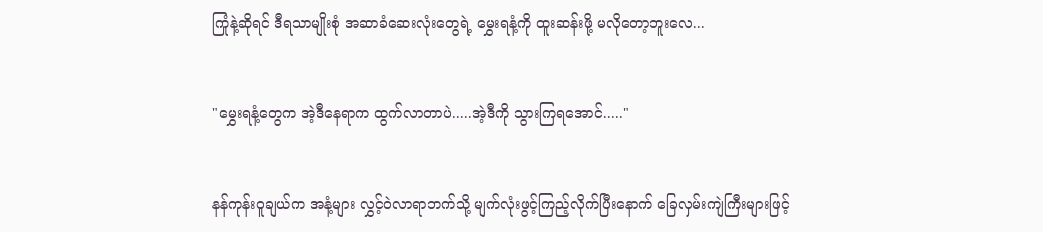ကြုံနဲ့ဆိုရင် ဒီရသာမျိုးစုံ အဆာခံဆေးလုံးတွေရဲ့ မွှေးရနံ့ကို ထူးဆန်းဖို့ မလိုတော့ဘူးလေ...


"မွှေးရနံ့တွေက အဲ့ဒီနေရာက ထွက်လာတာပဲ.....အဲ့ဒီကို သွားကြရအောင်....."


နန်ကုန်းဝူချယ်က အနံ့များ လွှင့်ဝဲလာရာဘက်သို့ မျက်လုံးဖွင့်ကြည့်လိုက်ပြီးနောက် ခြေလှမ်းကျဲကြီးများဖြင့်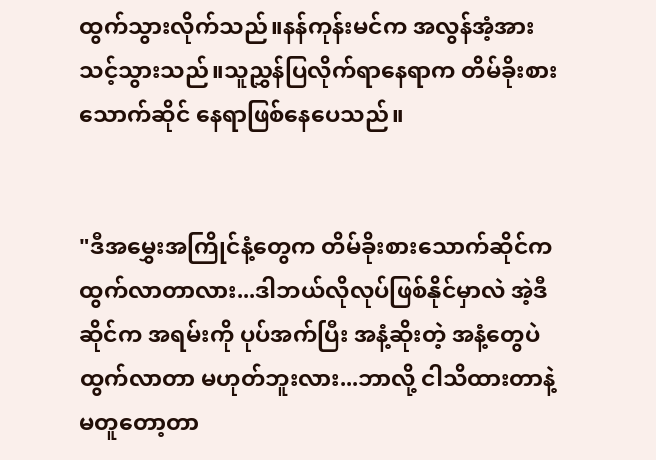ထွက်သွားလိုက်သည်။နန်ကုန်းမင်က အလွန်အံ့အားသင့်သွားသည်။သူညွှန်ပြလိုက်ရာနေရာက တိမ်ခိုးစားသောက်ဆိုင် နေရာဖြစ်နေပေသည်။


"ဒီအမွှေးအကြိုင်နံ့တွေက တိမ်ခိုးစားသောက်ဆိုင်က ထွက်လာတာလား...ဒါဘယ်လိုလုပ်ဖြစ်နိုင်မှာလဲ အဲ့ဒီဆိုင်က အရမ်းကို ပုပ်အက်ပြီး အနံ့ဆိုးတဲ့ အနံ့တွေပဲ ထွက်လာတာ မဟုတ်ဘူးလား...ဘာလို့ ငါသိထားတာနဲ့ မတူတော့တာ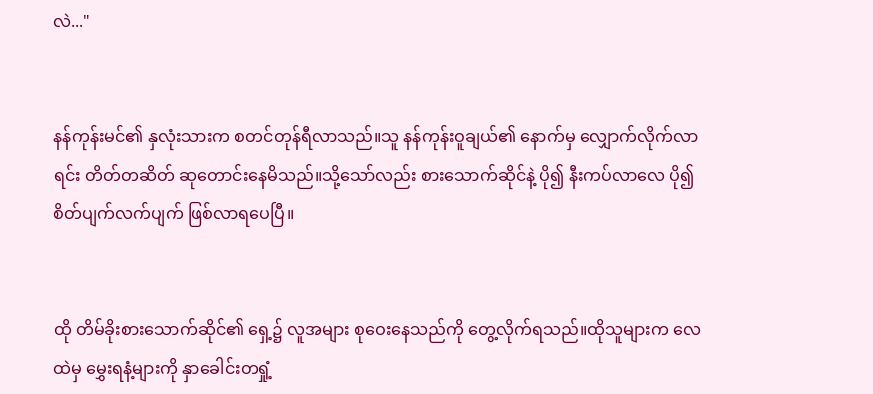လဲ..."


နန်ကုန်းမင်၏ နှလုံးသားက စတင်တုန်ရီလာသည်။သူ နန်ကုန်းဝူချယ်၏ နောက်မှ လျှောက်လိုက်လာရင်း တိတ်တဆိတ် ဆုတောင်းနေမိသည်။သို့သော်လည်း စားသောက်ဆိုင်နဲ့ ပို၍ နီးကပ်လာလေ ပို၍ စိတ်ပျက်လက်ပျက် ဖြစ်လာရပေပြီ။


ထို တိမ်ခိုးစားသောက်ဆိုင်၏ ရှေ့၌ လူအများ စုဝေးနေသည်ကို တွေ့လိုက်ရသည်။ထိုသူများက လေထဲမှ မွှေးရနံ့များကို နှာခေါင်းတရှုံ့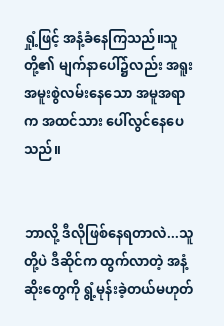ရှုံ့ဖြင့် အနံ့ခံနေကြသည်။သူတို့၏ မျက်နာပေါ်၌လည်း အရူးအမူးစွဲလမ်းနေသော အမူအရာက အထင်သား ပေါ်လွင်နေပေသည်။


ဘာလို့ ဒီလိုဖြစ်နေရတာလဲ...သူတို့ပဲ ဒီဆိုင်က ထွက်လာတဲ့ အနံ့ဆိုးတွေကို ရွံ့မုန်းခဲ့တယ်မဟုတ်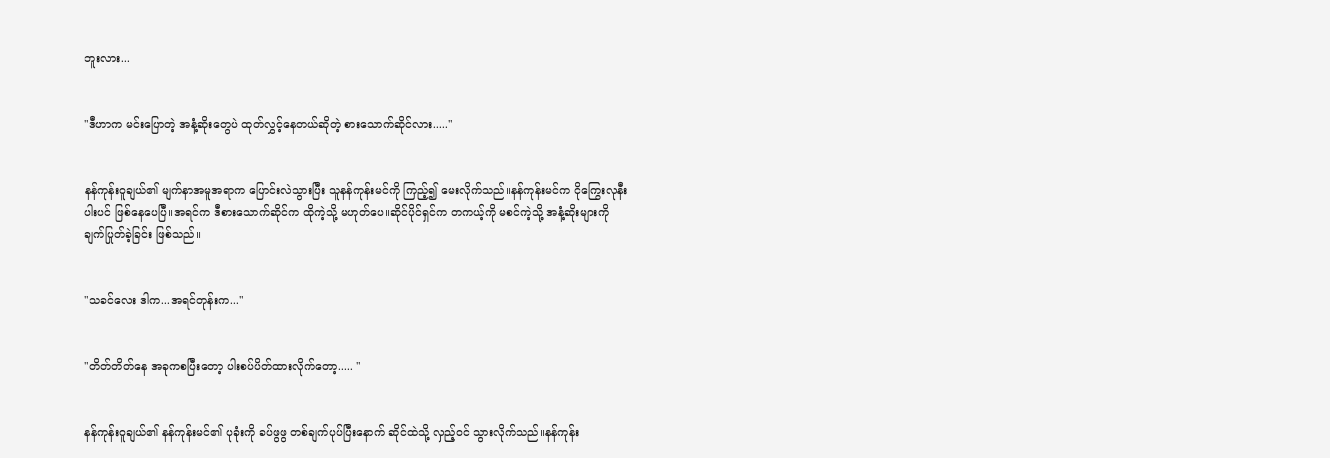ဘူးလား...


"ဒီဟာက မင်းပြောတဲ့ အနံ့ဆိုးတွေပဲ ထုတ်လွှင့်နေတယ်ဆိုတဲ့ စားသောက်ဆိုင်လား....."


နန်ကုန်းဝူချယ်၏ မျက်နာအမူအရာက ပြောင်းလဲသွားပြီး သူနန်ကုန်းမင်ကို ကြည့်၍ မေးလိုက်သည်။နန်ကုန်းမင်က ငိုကြွေးလုနီးပါးပင် ဖြစ်နေပေပြီ။အရင်က ဒီစားသောက်ဆိုင်က ထိုကဲ့သို့ မဟုတ်ပေ။ဆိုင်ပိုင်ရှင်က တကယ့်ကို မစင်ကဲ့သို့ အနံ့ဆိုးများကို ချက်ပြုတ်ခဲ့ခြင်း ဖြစ်သည်။


"သခင်လေး ဒါက...အရင်တုန်းက..."


"တိတ်တိတ်နေ အခုကစပြီးတော့ ပါးစပ်ပိတ်ထားလိုက်တော့..... "


နန်ကုန်းဝူချယ်၏ နန်ကုန်းမင်၏ ပုခုံးကို ခပ်ဖွဖွ တစ်ချက်ပုပ်ပြီးနောက် ဆိုင်ထဲသို့ လှည့်ဝင် သွားလိုက်သည်။နန်ကုန်း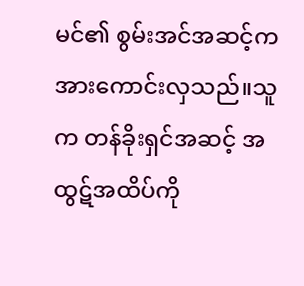မင်၏ စွမ်းအင်အဆင့်က အားကောင်းလှသည်။သူက တန်ခိုးရှင်အဆင့် အထွဋ်အထိပ်ကို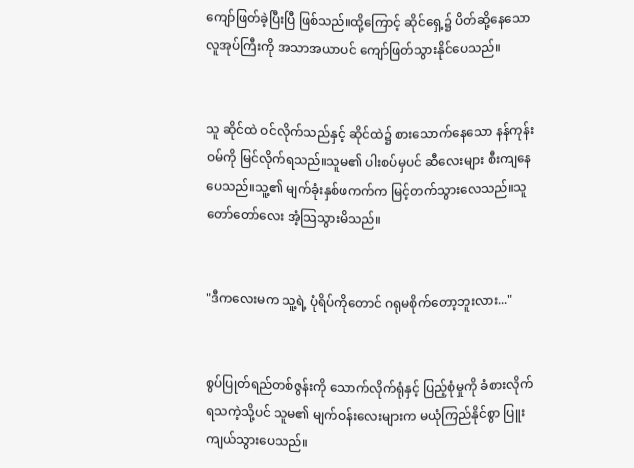ကျော်ဖြတ်ခဲ့ပြီးပြီ ဖြစ်သည်။ထို့ကြောင့် ဆိုင်ရှေ့၌ ပိတ်ဆို့နေသောလူအုပ်ကြီးကို အသာအယာပင် ကျော်ဖြတ်သွားနိုင်ပေသည်။


သူ ဆိုင်ထဲ ဝင်လိုက်သည်နှင့် ဆိုင်ထဲ၌ စားသောက်နေသော နန်ကုန်းဝမ်ကို မြင်လိုက်ရသည်။သူမ၏ ပါးစပ်မှပင် ဆီလေးများ စီးကျနေပေသည်။သူ့၏ မျက်ခုံးနှစ်ဖကက်က မြင့်တက်သွားလေသည်။သူ တော်တော်လေး အံ့သြသွားမိသည်။


"ဒီကလေးမက သူ့ရဲ့ ပုံရိပ်ကိုတောင် ဂရုမစိုက်တော့ဘူးလား..."


စွပ်ပြုတ်ရည်တစ်ဇွန်းကို သောက်လိုက်ရုံနှင့် ပြည့်စုံမှုကို ခံစားလိုက်ရသကဲ့သို့ပင် သူမ၏ မျက်ဝန်းလေးများက မယုံကြည်နိုင်စွာ ပြူးကျယ်သွားပေသည်။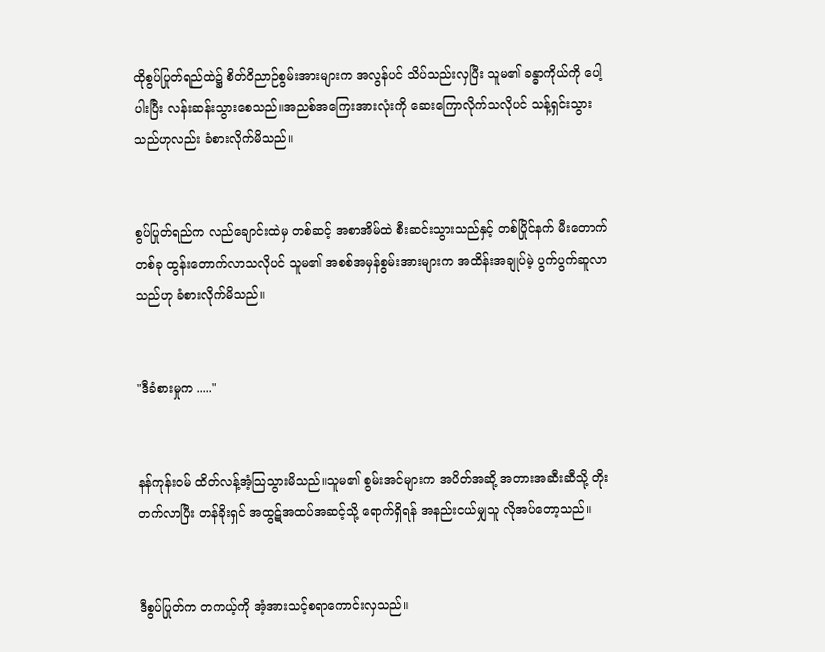ထိုစွပ်ပြုတ်ရည်ထဲ၌ စိတ်ဝိညာဉ်စွမ်းအားများက အလွန်ပင် သိပ်သည်းလှပြီး သူမ၏ ခန္ဓာကိုယ်ကို ပေါ့ပါးပြီး လန်းဆန်းသွားစေသည်။အညစ်အကြေးအားလုံးကို ဆေးကြောလိုက်သလိုပင် သန့်ရှင်းသွားသည်ဟုလည်း ခံစားလိုက်မိသည်။


စွပ်ပြုတ်ရည်က လည်ချောင်းထဲမှ တစ်ဆင့် အစာအိမ်ထဲ စီးဆင်းသွားသည်နှင့် တစ်ပြိုင်နက် မီးတောက်တစ်ခု ထွန်းတောက်လာသလိုပင် သူမ၏ အစစ်အမှန်စွမ်းအားများက အထိန်းအချုပ်မဲ့ ပွက်ပွက်ဆူလာသည်ဟု ခံစားလိုက်မိသည်။


"ဒီခံစားမှုက ....."


နန်ကုန်းဝမ် ထိတ်လန့်အံ့သြသွားမိသည်။သူမ၏ စွမ်းအင်များက အပိတ်အဆို့ အတားအဆီးဆီသို့ တိုးတက်လာပြီး တန်ခိုးရှင် အထွဋ်အထပ်အဆင့်သို့ ရောက်ရှိရန် အနည်းငယ်မျှသူ လိုအပ်တော့သည်။


ဒီစွပ်ပြုတ်က တကယ့်ကို အံ့အားသင့်စရာကောင်းလှသည်။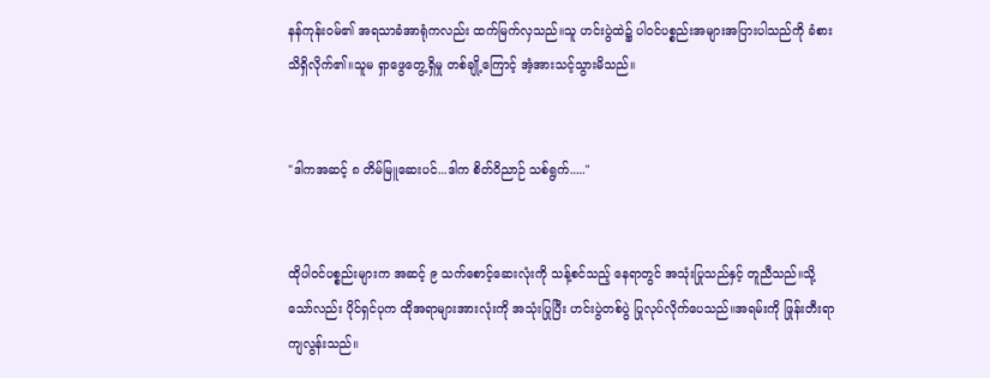နန်ကုန်းဝမ်၏ အရသာခံအာရုံကလည်း ထက်မြက်လှသည်။သူ ဟင်းပွဲထဲ၌ ပါဝင်ပစ္စည်းအများအပြားပါသည်ကို ခံစားသိရှိလိုက်၏။သူမ ရှာဖွေတွေ့ရှိမှု တစ်ချို့ကြောင့် အံ့အားသင့်သွားမိသည်။


"ဒါကအဆင့် ၈ တိမ်မြူဆေးပင်...ဒါက စိတ်ဝိညာဉ် သစ်ရွက်....."


ထိုပါဝင်ပစ္စည်းများက အဆင့် ၉ သက်စောင့်ဆေးလုံးကို သန့်စင်သည့် နေရာတွင် အသုံးပြုသည်နှင့် တူညီသည်။သို့သော်လည်း ပိုင်ရှင်ပုက ထိုအရာများအားလုံးကို အသုံးပြုပြီး ဟင်းပွဲတစ်ပွဲ ပြုလုပ်လိုက်ပေသည်။အရမ်းကို ဖြုန်းတီးရာ ကျလွန်းသည်။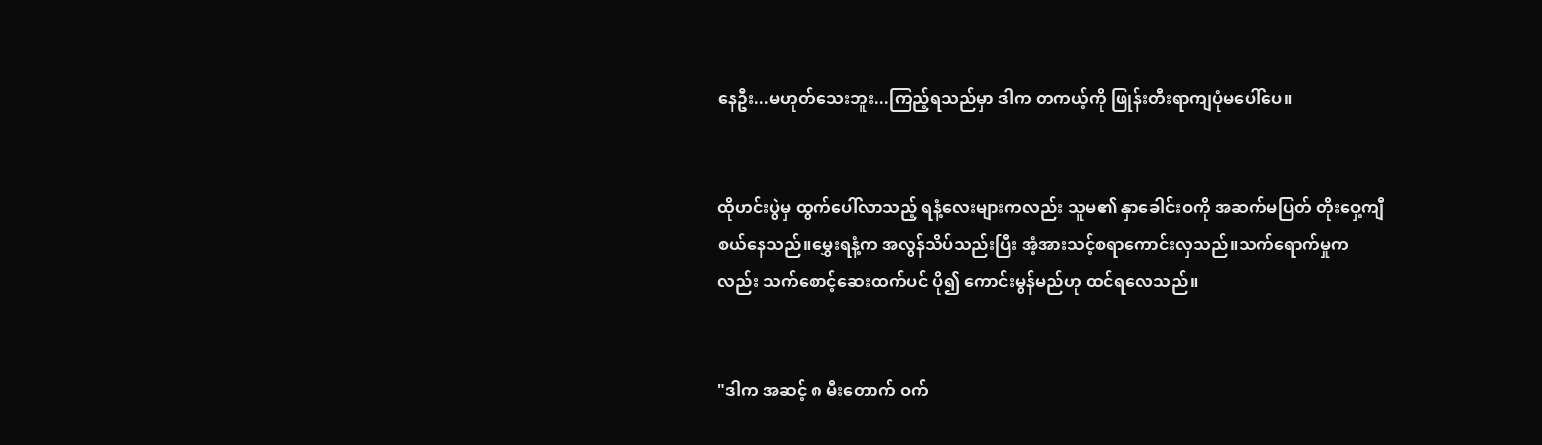နေဦး...မဟုတ်သေးဘူး...ကြည့်ရသည်မှာ ဒါက တကယ့်ကို ဖြုန်းတီးရာကျပုံမပေါ်ပေ။


ထိုဟင်းပွဲမှ ထွက်ပေါ်လာသည့် ရနံ့လေးများကလည်း သူမ၏ နှာခေါင်းဝကို အဆက်မပြတ် တိုးဝှေ့ကျီစယ်နေသည်။မွှေးရနံ့က အလွန်သိပ်သည်းပြီး အံ့အားသင့်စရာကောင်းလှသည်။သက်ရောက်မှုကလည်း သက်စောင့်ဆေးထက်ပင် ပို၍ ကောင်းမွန်မည်ဟု ထင်ရလေသည်။


"ဒါက အဆင့် ၈ မီးတောက် ဝက်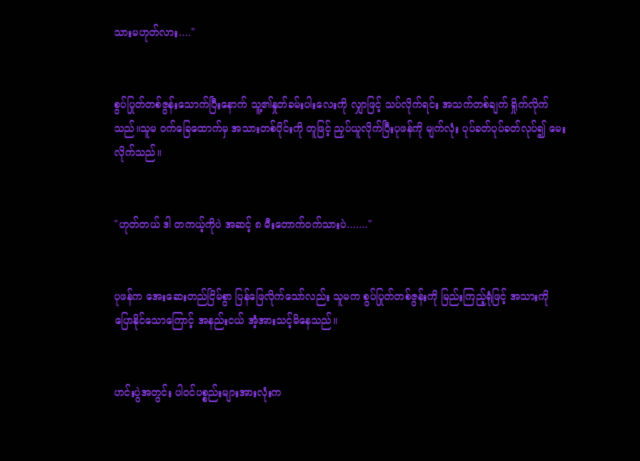သားမဟုတ်လား...."


စွပ်ပြုတ်တစ်ဇွန်းသောက်ပြီးနောက် သူ့၏နှုတ်ခမ်းပါးလေးကို လျှာဖြင့် သပ်လိုက်ရင်း အသက်တစ်ချက် ရှိုက်လိုက်သည်။သူမ ဝက်ခြေထောက်မှ အသားတစ်ပိုင်းကို တူဖြင့် ညှပ်ယူလိုက်ပြီးပုဖန်ကို မျက်လုံး ပုပ်ခတ်ပုပ်ခတ်လုပ်၍ မေးလိုက်သည်။


"ဟုတ်တယ် ဒါ တကယ့်ကိုပဲ အဆင့် ၈ မီးတောက်ဝက်သားပဲ......."


ပုဖန်က အေးဆေးတည်ငြိမ်စွာ ပြန်ဖြေလိုက်သော်လည်း သူမက စွပ်ပြုတ်တစ်ဇွန်းကို မြည်းကြည့်ရုံဖြင့် အသားကိုပြောနိုင်သောကြောင့် အနည်းငယ် အံ့အားသင့်မိနေသည်။


ဟင်းပွဲအတွင်း ပါဝင်ပစ္စည်းများအားလုံးက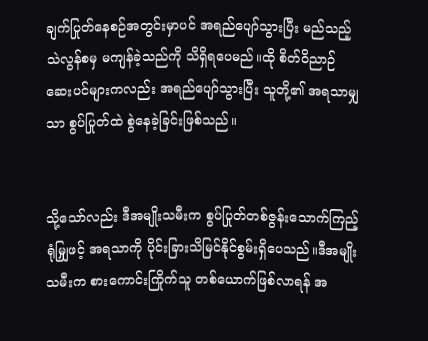ချက်ပြုတ်နေစဉ်အတွင်းမှာပင် အရည်ပျော်သွားပြီး မည်သည့် သဲလွန်စမှ မကျန်ခဲ့သည်ကို သိရှိရပေမည်။ထို စိတ်ဝိညာဉ် ဆေးပင်များကလည်း အရည်ပျော်သွားပြီး သူတို့၏ အရသာမျှသာ စွပ်ပြုတ်ထဲ စွဲနေခဲ့ခြင်းဖြစ်သည်။


သို့သော်လည်း ဒီအမျိုးသမီးက စွပ်ပြုတ်တစ်ဇွန်းသောက်ကြည့်ရုံမျြှဖင့် အရသာကို ပိုင်းခြားသိမြင်နိုင်စွမ်းရှိပေသည်။ဒီအမျိုးသမီးက စားကောင်းကြိုက်သူ တစ်ယောက်ဖြစ်လာရန် အ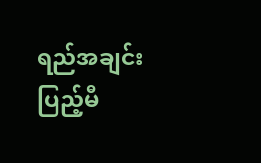ရည်အချင်း ပြည့်မီ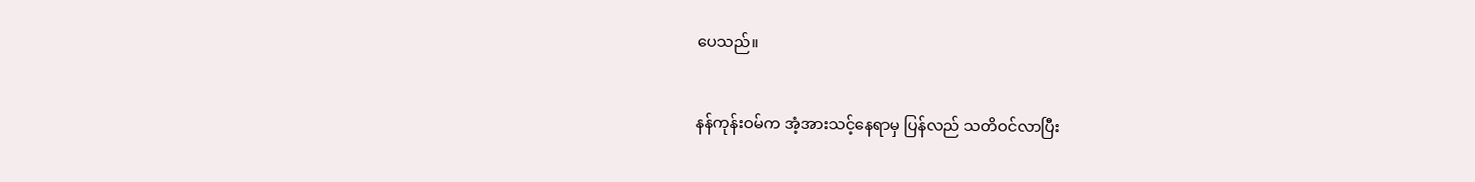ပေသည်။


နန်ကုန်းဝမ်က အံ့အားသင့်နေရာမှ ပြန်လည် သတိဝင်လာပြီး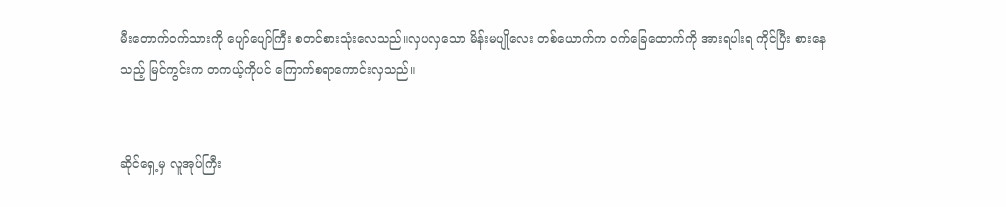မီးတောက်ဝက်သားကို ပျော်ပျော်ကြီး စတင်စားသုံးလေသည်။လှပလှသော မိန်းမပျိုလေး တစ်ယောက်က ဝက်ခြေထောက်ကို အားရပါးရ ကိုင်ပြီး စားနေသည့် မြင်ကွင်းက တကယ့်ကိုပင် ကြောက်စရာကောင်းလှသည်။


ဆိုင်ရှေ့မှ လူအုပ်ကြီး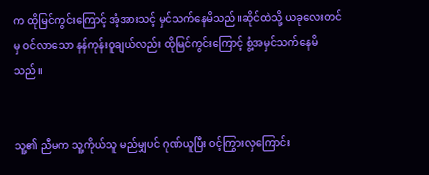က ထိုမြင်ကွင်းကြောင့် အံ့အားသင့် မှင်သက်နေမိသည်။ဆိုင်ထဲသို့ ယခုလေးတင်မှ ဝင်လာသော နန်ကုန်းဝူချယ်လည်း ထိုမြင်ကွင်းကြောင့် စွံ့အမှင်သက်နေမိသည်။


သူ့၏ ညီမက သူ့ကိုယ်သူ မည်မျှပင် ဂုဏ်ယူပြီး ဝင့်ကြွားလှကြောင်း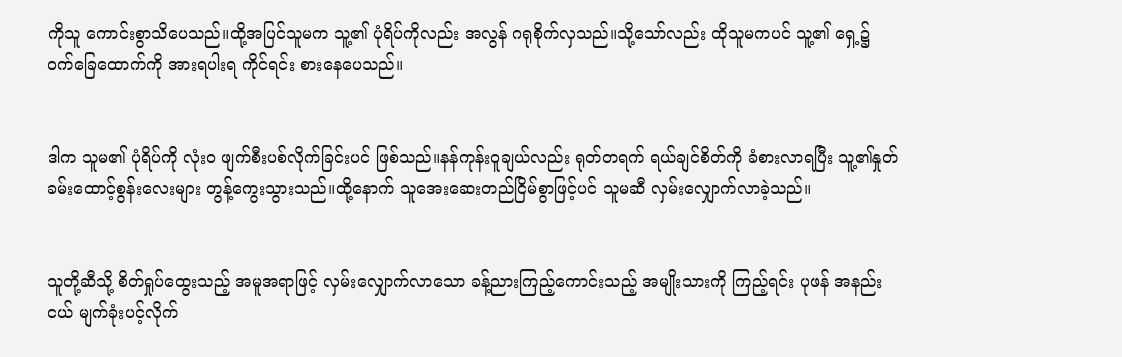ကိုသူ ကောင်းစွာသိပေသည်။ထို့အပြင်သူမက သူ့၏ ပုံရိပ်ကိုလည်း အလွန် ဂရုစိုက်လှသည်။သို့သော်လည်း ထိုသူမကပင် သူ့၏ ရှေ့၌ ဝက်ခြေထောက်ကို အားရပါးရ ကိုင်ရင်း စားနေပေသည်။


ဒါက သူမ၏ ပုံရိပ်ကို လုံးဝ ဖျက်စီးပစ်လိုက်ခြင်းပင် ဖြစ်သည်။နန်ကုန်းဝူချယ်လည်း ရုတ်တရက် ရယ်ချင်စိတ်ကို ခံစားလာရပြီး သူ့၏နှုတ်ခမ်းထောင့်စွန်းလေးများ တွန့်ကွေးသွားသည်။ထို့နောက် သူအေးဆေးတည်ငြိမ်စွာဖြင့်ပင် သူမဆီ လှမ်းလျှောက်လာခဲ့သည်။


သူတို့ဆီသို့ စိတ်ရှုပ်ထွေးသည့် အမူအရာဖြင့် လှမ်းလျှောက်လာသော ခန့်ညားကြည့်ကောင်းသည့် အမျိုးသားကို ကြည့်ရင်း ပုဖန် အနည်းငယ် မျက်ခုံးပင့်လိုက်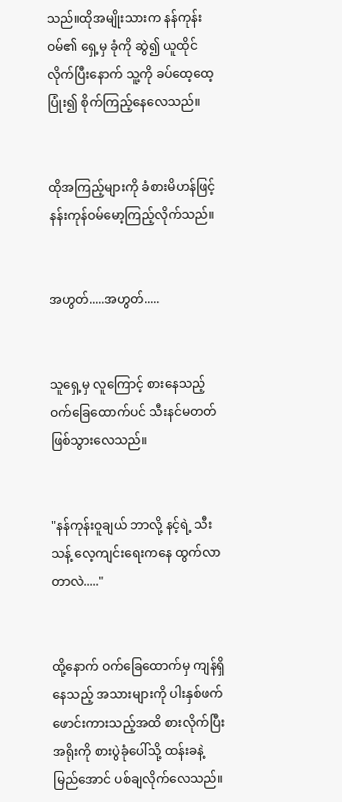သည်။ထိုအမျိုးသားက နန်ကုန်းဝမ်၏ ရှေ့မှ ခုံကို ဆွဲ၍ ယူထိုင်လိုက်ပြီးနောက် သူ့ကို ခပ်ထေ့ထေ့ပြုံး၍ စိုက်ကြည့်နေလေသည်။


ထိုအကြည့်များကို ခံစားမိဟန်ဖြင့် နန်းကုန်ဝမ်မော့ကြည့်လိုက်သည်။


အဟွတ်.....အဟွတ်.....


သူရှေ့မှ လူကြောင့် စားနေသည့် ဝက်ခြေထောက်ပင် သီးနင်မတတ် ဖြစ်သွားလေသည်။


"နန်ကုန်းဝူချယ် ဘာလို့ နင့်ရဲ့ သီးသန့် လေ့ကျင်းရေးကနေ ထွက်လာတာလဲ....."


ထို့နောက် ဝက်ခြေထောက်မှ ကျန်ရှိနေသည့် အသားများကို ပါးနှစ်ဖက် ဖောင်းကားသည့်အထိ စားလိုက်ပြီး အရိုးကို စားပွဲခုံပေါ်သို့ ထန်းခနဲ့ မြည်အောင် ပစ်ချလိုက်လေသည်။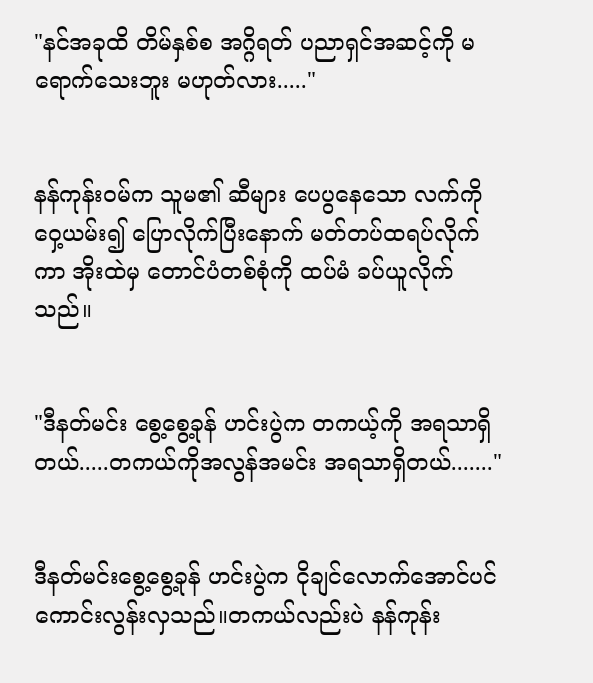"နင်အခုထိ တိမ်နှစ်စ အဂ္ဂိရတ် ပညာရှင်အဆင့်ကို မရောက်သေးဘူး မဟုတ်လား....."


နန်ကုန်းဝမ်က သူမ၏ ဆီများ ပေပွနေသော လက်ကို ဝှေ့ယမ်း၍ ပြောလိုက်ပြီးနောက် မတ်တပ်ထရပ်လိုက်ကာ အိုးထဲမှ တောင်ပံတစ်စုံကို ထပ်မံ ခပ်ယူလိုက်သည်။


"ဒီနတ်မင်း စွေ့စွေ့ခုန် ဟင်းပွဲက တကယ့်ကို အရသာရှိတယ်.....တကယ်ကိုအလွန်အမင်း အရသာရှိတယ်......."


ဒီနတ်မင်းစွေ့စွေ့ခုန် ဟင်းပွဲက ငိုချင်လောက်အောင်ပင် ကောင်းလွန်းလှသည်။တကယ်လည်းပဲ နန်ကုန်း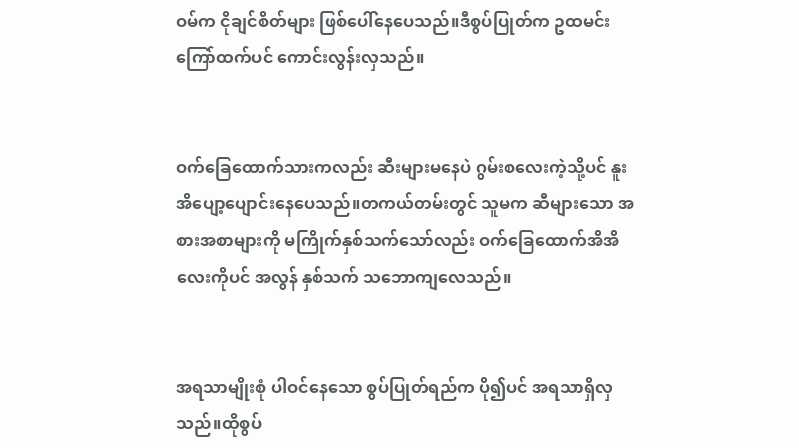ဝမ်က ငိုချင်စိတ်များ ဖြစ်ပေါ်နေပေသည်။ဒီစွပ်ပြုတ်က ဥထမင်းကြော်ထက်ပင် ကောင်းလွန်းလှသည်။


ဝက်ခြေထောက်သားကလည်း ဆီးများမနေပဲ ဂွမ်းစလေးကဲ့သို့ပင် နူးအိပျော့ပျောင်းနေပေသည်။တကယ်တမ်းတွင် သူမက ဆီများသော အစားအစာများကို မကြိုက်နှစ်သက်သော်လည်း ဝက်ခြေထောက်အိအိလေးကိုပင် အလွန် နှစ်သက် သဘောကျလေသည်။


အရသာမျိုးစုံ ပါဝင်နေသော စွပ်ပြုတ်ရည်က ပို၍ပင် အရသာရှိလှသည်။ထိုစွပ်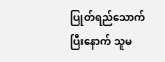ပြုတ်ရည်သောက်ပြီးနောက် သူမ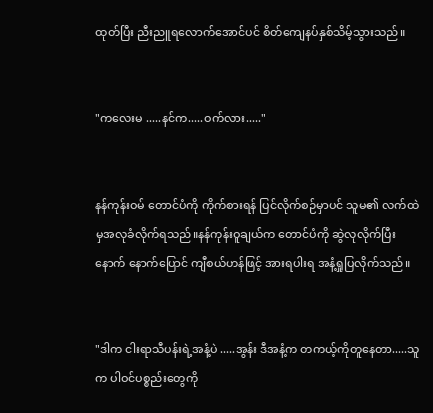ထုတ်ပြီး ညီးညူရလောက်အောင်ပင် စိတ်ကျေနပ်နှစ်သိမ့်သွားသည်။


"ကလေးမ .....နင်က.....ဝက်လား....."


နန်ကုန်းဝမ် တောင်ပံကို ကိုက်စားရန် ပြင်လိုက်စဉ်မှာပင် သူမ၏ လက်ထဲမှအလုခံလိုက်ရသည်။နန်ကုန်းဝူချယ်က တောင်ပံကို ဆွဲလုလိုက်ပြီးနောက် နောက်ပြောင် ကျီစယ်ဟန်ဖြင့် အားရပါးရ အနံ့ရှုပြလိုက်သည်။


"ဒါက ငါးရာသီပန်းရဲ့အနံ့ပဲ .....အွန်း ဒီအနံ့က တကယ့်ကိုတူနေတာ.....သူက ပါဝင်ပစ္စည်းတွေကို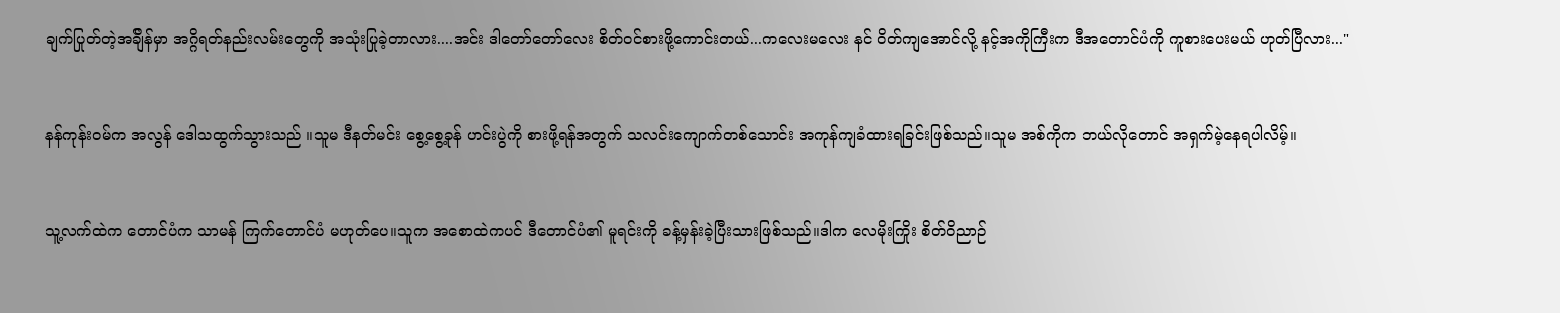ချက်ပြုတ်တဲ့အခ်ျိန်မှာ အဂ္ဂိရတ်နည်းလမ်းတွေကို အသုံးပြုခဲ့တာလား....အင်း ဒါတော်တော်လေး စိတ်ဝင်စားဖို့ကောင်းတယ်...ကလေးမလေး နင် ဝိတ်ကျအောင်လို့ နင့်အကိုကြီးက ဒီအတောင်ပံကို ကူစားပေးမယ် ဟုတ်ပြီလား..."


နန်ကုန်းဝမ်က အလွန် ဒေါသထွက်သွားသည် ။သူမ ဒီနတ်မင်း စွေ့စွေ့ခုန် ဟင်းပွဲကို စားဖို့ရန်အတွက် သလင်းကျောက်တစ်သောင်း အကုန်ကျခံထားရခြင်းဖြစ်သည်။သူမ အစ်ကိုက ဘယ်လိုတောင် အရှက်မဲ့နေရပါလိမ့်။


သူ့လက်ထဲက တောင်ပံက သာမန် ကြက်တောင်ပံ မဟုတ်ပေ။သူက အစောထဲကပင် ဒီတောင်ပံ၏ မူရင်းကို ခန့်မှန်းခဲ့ပြီးသားဖြစ်သည်။ဒါက လေမိုးကြိုး စိတ်ဝိညာဉ်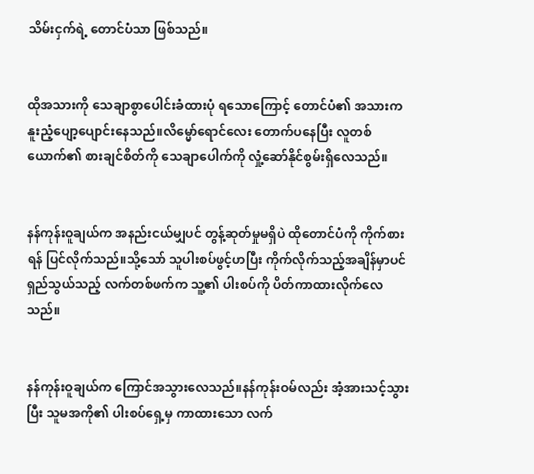သိမ်းငှက်ရဲ့ တောင်ပံသာ ဖြစ်သည်။


ထိုအသားကို သေချာစွာပေါင်းခံထားပုံ ရသောကြောင့် တောင်ပံ၏ အသားက နူးညံ့ပျော့ပျောင်းနေသည်။လိမ္မော်ရောင်လေး တောက်ပနေပြီး လူတစ်ယောက်၏ စားချင်စိတ်ကို သေချာပေါက်ကို လှုံ့ဆော်နိုင်စွမ်းရှိလေသည်။


နန်ကုန်းဝူချယ်က အနည်းငယ်မျှပင် တွန့်ဆုတ်မှုမရှိပဲ ထိုတောင်ပံကို ကိုက်စားရန် ပြင်လိုက်သည်။သို့သော် သူပါးစပ်ဖွင့်ဟပြီး ကိုက်လိုက်သည့်အချိန်မှာပင် ရှည်သွယ်သည့် လက်တစ်ဖက်က သူ့၏ ပါးစပ်ကို ပိတ်ကာထားလိုက်လေသည်။


နန်ကုန်းဝူချယ်က ကြောင်အသွားလေသည်။နန်ကုန်းဝမ်လည်း အံ့အားသင့်သွားပြီး သူမအကို၏ ပါးစပ်ရှေ့မှ ကာထားသော လက်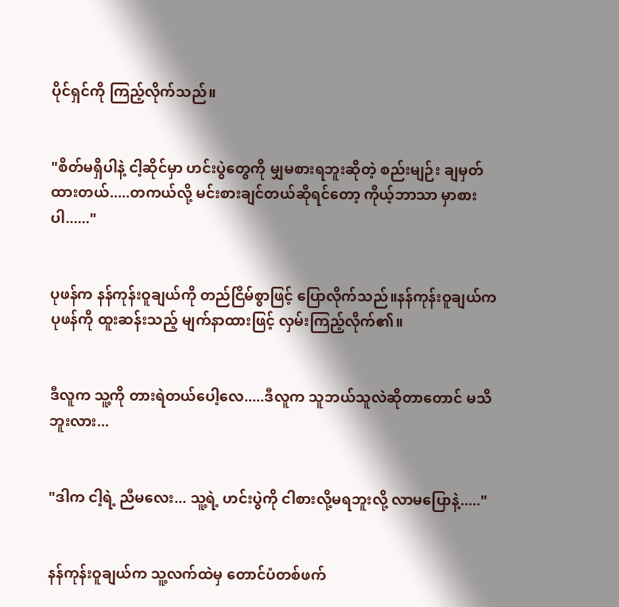ပိုင်ရှင်ကို ကြည့်လိုက်သည်။


"စိတ်မရှိပါနဲ့ ငါ့ဆိုင်မှာ ဟင်းပွဲတွေကို မျှမစားရဘူးဆိုတဲ့ စည်းမျဉ်း ချမှတ်ထားတယ်.....တကယ်လို့ မင်းစားချင်တယ်ဆိုရင်တော့ ကိုယ့်ဘာသာ မှာစားပါ......"


ပုဖန်က နန်ကုန်းဝူချယ်ကို တည်ငြိမ်စွာဖြင့် ပြောလိုက်သည်။နန်ကုန်းဝူချယ်က ပုဖန်ကို ထူးဆန်းသည့် မျက်နာထားဖြင့် လှမ်းကြည့်လိုက်၏။


ဒီလူက သူ့ကို တားရဲတယ်ပေါ့လေ.....ဒီလူက သူဘယ်သူလဲဆိုတာတောင် မသိဘူးလား...


"ဒါက ငါ့ရဲ့ ညီမလေး... သူ့ရဲ့ ဟင်းပွဲကို ငါစားလို့မရဘူးလို့ လာမပြောနဲ့....."


နန်ကုန်းဝူချယ်က သူ့လက်ထဲမှ တောင်ပံတစ်ဖက်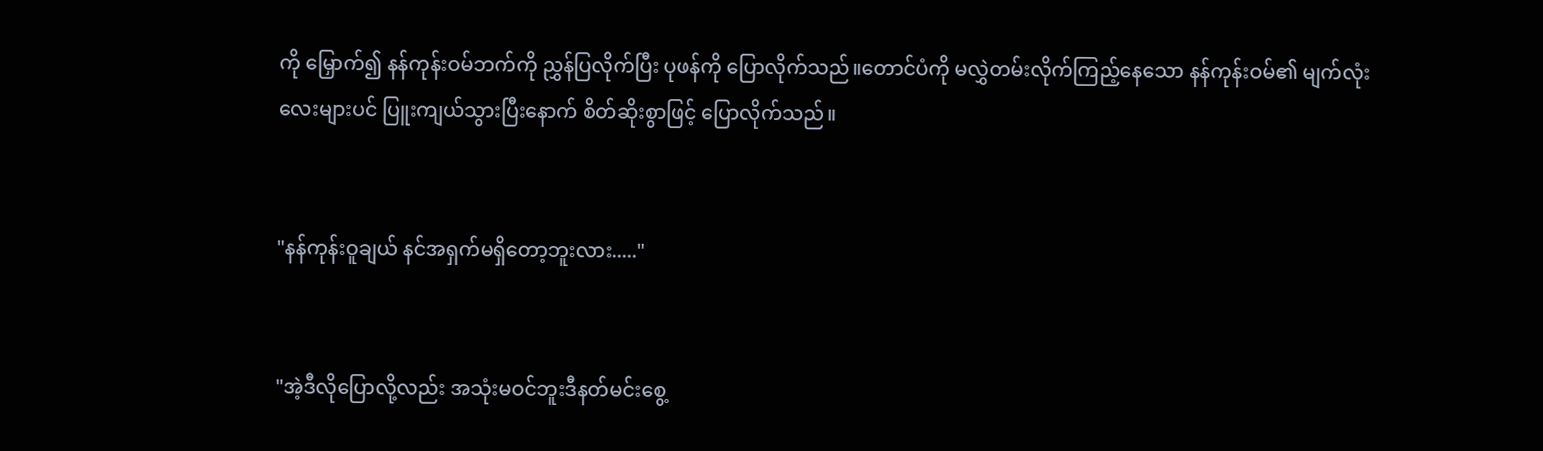ကို မြှောက်၍ နန်ကုန်းဝမ်ဘက်ကို ညွှန်ပြလိုက်ပြီး ပုဖန်ကို ပြောလိုက်သည်။တောင်ပံကို မလွှဲတမ်းလိုက်ကြည့်နေသော နန်ကုန်းဝမ်၏ မျက်လုံးလေးများပင် ပြူးကျယ်သွားပြီးနောက် စိတ်ဆိုးစွာဖြင့် ပြောလိုက်သည်။


"နန်ကုန်းဝူချယ် နင်အရှက်မရှိတော့ဘူးလား....."


"အဲ့ဒီလိုပြောလို့လည်း အသုံးမဝင်ဘူးဒီနတ်မင်းစွေ့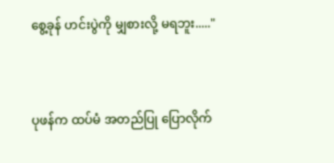စွေ့ခုန် ဟင်းပွဲကို မျှစားလို့ မရဘူး....."


ပုဖန်က ထပ်မံ အတည်ပြု ပြောလိုက်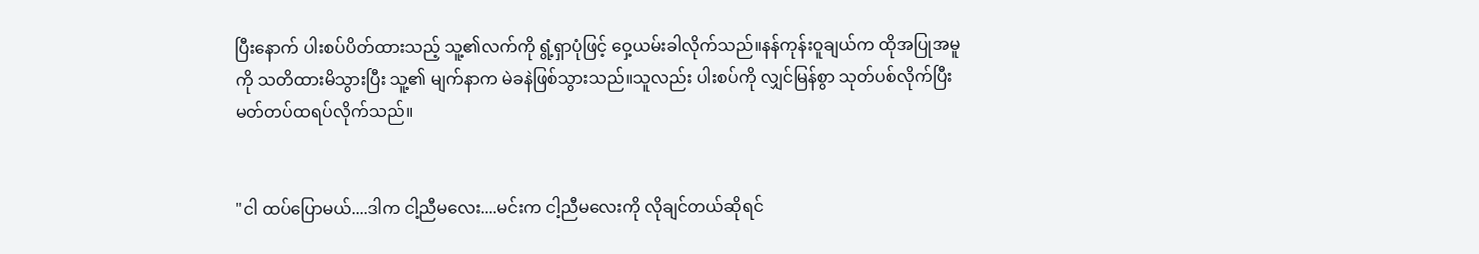ပြီးနောက် ပါးစပ်ပိတ်ထားသည့် သူ့၏လက်ကို ရွံ့ရှာပုံဖြင့် ဝှေ့ယမ်းခါလိုက်သည်။နန်ကုန်းဝူချယ်က ထိုအပြုအမူကို သတိထားမိသွားပြီး သူ့၏ မျက်နာက မဲခနဲဖြစ်သွားသည်။သူလည်း ပါးစပ်ကို လျှင်မြန်စွာ သုတ်ပစ်လိုက်ပြီး မတ်တပ်ထရပ်လိုက်သည်။


"ငါ ထပ်ပြောမယ်....ဒါက ငါ့ညီမလေး....မင်းက ငါ့ညီမလေးကို လိုချင်တယ်ဆိုရင်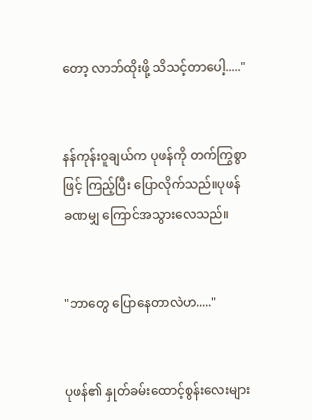တော့ လာဘ်ထိုးဖို့ သိသင့်တာပေါ့....."


နန်ကုန်းဝူချယ်က ပုဖန်ကို တက်ကြွစွာဖြင့် ကြည့်ပြီး ပြောလိုက်သည်။ပုဖန် ခဏမျှ ကြောင်အသွားလေသည်။


"ဘာတွေ ပြောနေတာလဲဟ....."


ပုဖန်၏ နှုတ်ခမ်းထောင့်စွန်းလေးများ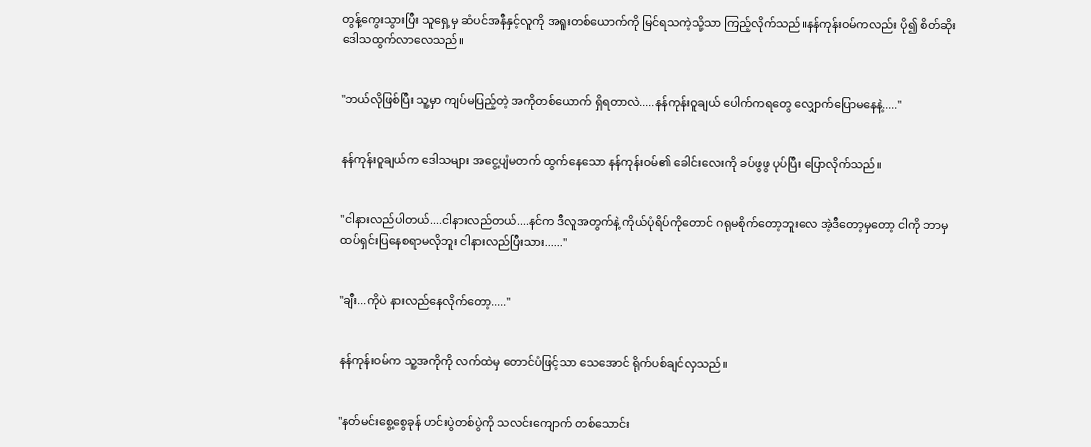တွန့်ကွေးသွားပြီး သူရှေ့မှ ဆံပင်အနီနှင့်လူကို အရူးတစ်ယောက်ကို မြင်ရသကဲ့သို့သာ ကြည့်လိုက်သည်။နန်ကုန်းဝမ်ကလည်း ပို၍ စိတ်ဆိုးဒေါသထွက်လာလေသည်။


"ဘယ်လိုဖြစ်ပြီး သူ့မှာ ကျပ်မပြည့်တဲ့ အကိုတစ်ယောက် ရှိရတာလဲ.....နန်ကုန်းဝူချယ် ပေါက်ကရတွေ လျှောက်ပြောမနေနဲ့....."


နန်ကုန်းဝူချယ်က ဒေါသများ အငွေ့ပျံမတက် ထွက်နေသော နန်ကုန်းဝမ်၏ ခေါင်းလေးကို ခပ်ဖွဖွ ပုပ်ပြီး ပြောလိုက်သည်။


"ငါနားလည်ပါတယ်....ငါနားလည်တယ်....နင်က ဒီလူအတွက်နဲ့ ကိုယ်ပုံရိပ်ကိုတောင် ဂရုမစိုက်တော့ဘူးလေ အဲ့ဒီတော့မှတော့ ငါကို ဘာမှထပ်ရှင်းပြနေစရာမလိုဘူး ငါနားလည်ပြီးသား......"


"ချီး...ကိုပဲ နားလည်နေလိုက်တော့....."


နန်ကုန်းဝမ်က သူ့အကိုကို လက်ထဲမှ တောင်ပံဖြင့်သာ သေအောင် ရိုက်ပစ်ချင်လှသည်။


"နတ်မင်းစွေ့စွေခုန် ဟင်းပွဲတစ်ပွဲကို သလင်းကျောက် တစ်သောင်း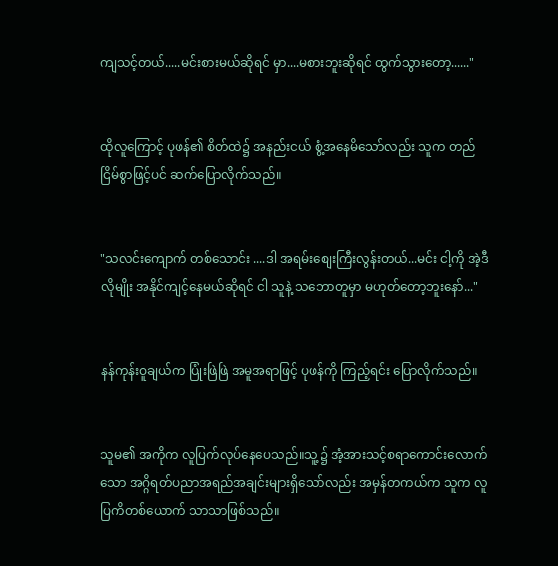ကျသင့်တယ်.....မင်းစားမယ်ဆိုရင် မှာ....မစားဘူးဆိုရင် ထွက်သွားတော့......"


ထိုလူကြောင့် ပုဖန်၏ စိတ်ထဲ၌ အနည်းငယ် စွံ့အနေမိသော်လည်း သူက တည်ငြိမ်စွာဖြင့်ပင် ဆက်ပြောလိုက်သည်။


"သလင်းကျောက် တစ်သောင်း ....ဒါ အရမ်းစျေးကြီးလွန်းတယ်...မင်း ငါ့ကို အဲ့ဒီလိုမျိုး အနိုင်ကျင့်နေမယ်ဆိုရင် ငါ သူနဲ့ သဘောတူမှာ မဟုတ်တော့ဘူးနော်..."


နန်ကုန်းဝူချယ်က ပြုံးဖြဲဖြဲ အမူအရာဖြင့် ပုဖန်ကို ကြည့်ရင်း ပြောလိုက်သည်။


သူမ၏ အကိုက လူပြက်လုပ်နေပေသည်။သူ့၌ အံ့အားသင့်စရာကောင်းလောက်သော အဂ္ဂိရတ်ပညာအရည်အချင်းများရှိသော်လည်း အမှန်တကယ်က သူက လူပြကိတစ်ယောက် သာသာဖြစ်သည်။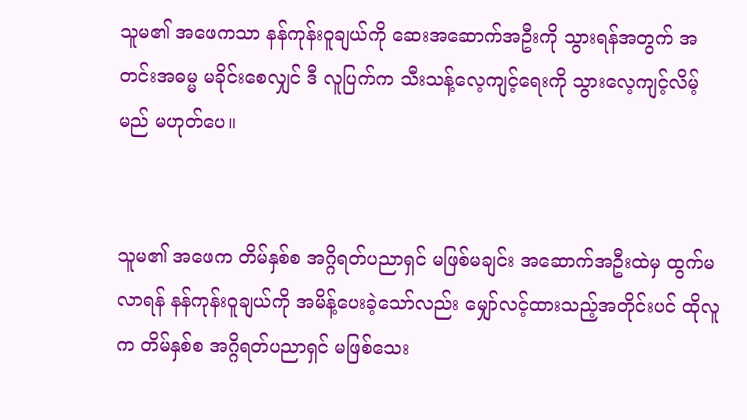သူမ၏ အဖေကသာ နန်ကုန်းဝူချယ်ကို ဆေးအဆောက်အဦးကို သွားရန်အတွက် အတင်းအဓမ္မ မခိုင်းစေလျှင် ဒီ လူပြက်က သီးသန့်လေ့ကျင့်ရေးကို သွားလေ့ကျင့်လိမ့်မည် မဟုတ်ပေ။


သူမ၏ အဖေက တိမ်နှစ်စ အဂ္ဂိရတ်ပညာရှင် မဖြစ်မချင်း အဆောက်အဦးထဲမှ ထွက်မလာရန် နန်ကုန်းဝူချယ်ကို အမိန့်ပေးခဲ့သော်လည်း မျှော်လင့်ထားသည့်အတိုင်းပင် ထိုလူက တိမ်နှစ်စ အဂ္ဂိရတ်ပညာရှင် မဖြစ်သေး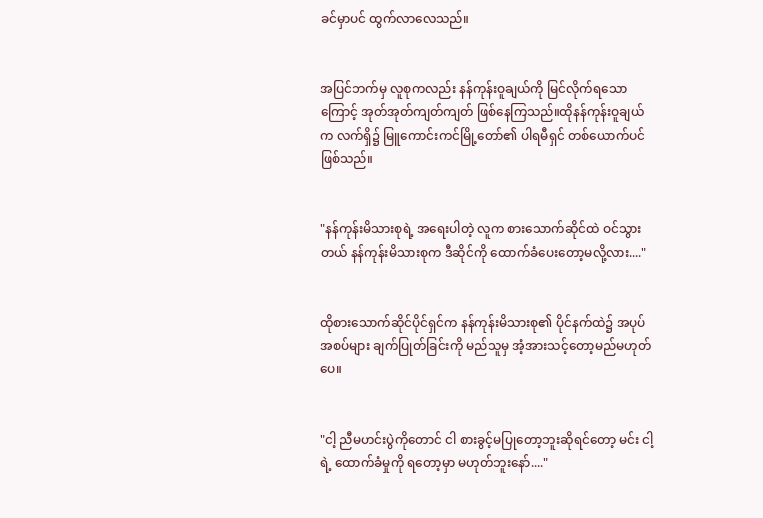ခင်မှာပင် ထွက်လာလေသည်။


အပြင်ဘက်မှ လူစုကလည်း နန်ကုန်းဝူချယ်ကို မြင်လိုက်ရသောကြောင့် အုတ်အုတ်ကျတ်ကျတ် ဖြစ်နေကြသည်။ထိုနန်ကုန်းဝူချယ်က လက်ရှိ၌ မြူကောင်းကင်မြို့တော်၏ ပါရမီရှင် တစ်ယောက်ပင် ဖြစ်သည်။


"နန်ကုန်းမိသားစုရဲ့ အရေးပါတဲ့ လူက စားသောက်ဆိုင်ထဲ ဝင်သွားတယ် နန်ကုန်းမိသားစုက ဒီဆိုင်ကို ထောက်ခံပေးတော့မလို့လား...."


ထိုစားသောက်ဆိုင်ပိုင်ရှင်က နန်ကုန်းမိသားစု၏ ပိုင်နက်ထဲ၌ အပုပ်အစပ်များ ချက်ပြုတ်ခြင်းကို မည်သူမှ အံ့အားသင့်တော့မည်မဟုတ်ပေ။


"ငါ့ ညီမဟင်းပွဲကိုတောင် ငါ စားခွင့်မပြုတော့ဘူးဆိုရင်တော့ မင်း ငါ့ရဲ့ ထောက်ခံမှုကို ရတော့မှာ မဟုတ်ဘူးနော်...."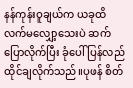နန်ကုန်းဝူချယ်က ယခုထိ လက်မလျှော့သေးပဲ ဆက်ပြောလိုက်ပြီး ခုံပေါ် ပြန်လည် ထိုင်ချလိုက်သည်။ပုဖန် စိတ်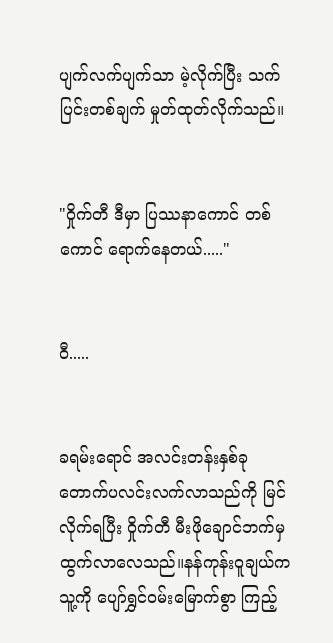ပျက်လက်ပျက်သာ မဲ့လိုက်ပြီး သက်ပြင်းတစ်ချက် မှုတ်ထုတ်လိုက်သည်။


"ဝှိုက်တီ ဒီမှာ ပြဿနာကောင် တစ်ကောင် ရောက်နေတယ်....."


ဝီ.....


ခရမ်းရောင် အလင်းတန်းနှစ်ခု တောက်ပလင်းလက်လာသည်ကို မြင်လိုက်ရပြီး ဝှိုက်တီ မီးဖိုချောင်ဘက်မှ ထွက်လာလေသည်။နန်ကုန်းဝူချယ်က သူ့ကို ပျော်ရွှင်ဝမ်းမြောက်စွာ ကြည့်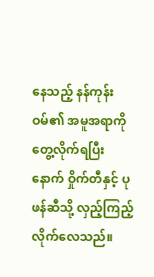နေသည့် နန်ကုန်းဝမ်၏ အမူအရာကို တွေ့လိုက်ရပြီးနောက် ဝှိုက်တီနှင့် ပုဖန်ဆီသို့ လှည့်ကြည့်လိုက်လေသည်။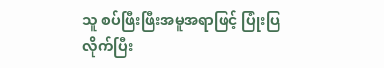သူ စပ်ဖြီးဖြီးအမူအရာဖြင့် ပြုံးပြလိုက်ပြီး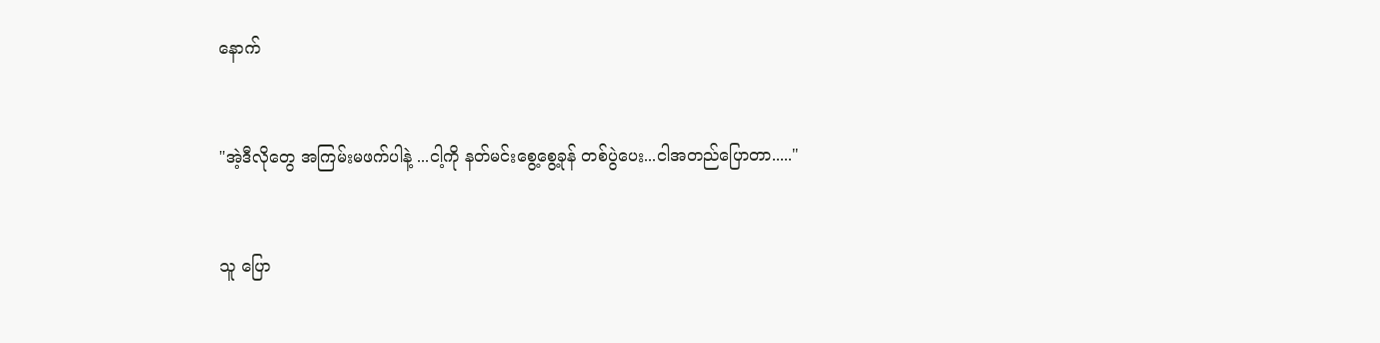နောက်


"အဲ့ဒီလိုတွေ အကြမ်းမဖက်ပါနဲ့ ...ငါ့ကို နတ်မင်းစွေ့စွေ့ခုန် တစ်ပွဲပေး...ငါအတည်ပြောတာ....."


သူ ပြော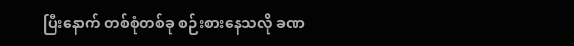ပြီးနောက် တစ်စုံတစ်ခု စဉ်းစားနေသလို ခဏ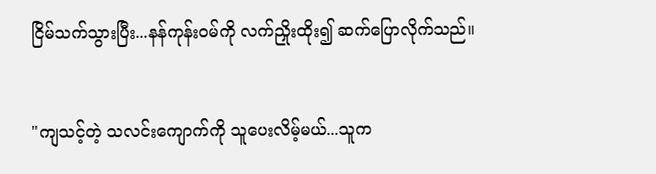ငြိမ်သက်သွားပြီး...နန်ကုန်းဝမ်ကို လက်ညှိုးထိုး၍ ဆက်ပြောလိုက်သည်။


"ကျသင့်တဲ့ သလင်းကျောက်ကို သူပေးလိမ့်မယ်...သူက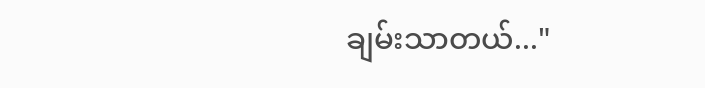ချမ်းသာတယ်..."